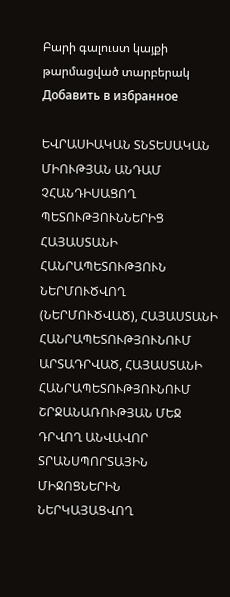Բարի գալուստ կայքի թարմացված տարբերակ
Добавить в избранное

ԵՎՐԱՍԻԱԿԱՆ ՏՆՏԵՍԱԿԱՆ ՄԻՈՒԹՅԱՆ ԱՆԴԱՄ ՉՀԱՆԴԻՍԱՑՈՂ ՊԵՏՈՒԹՅՈՒՆՆԵՐԻՑ ՀԱՅԱՍՏԱՆԻ ՀԱՆՐԱՊԵՏՈՒԹՅՈՒՆ ՆԵՐՄՈՒԾՎՈՂ (ՆԵՐՄՈՒԾՎԱԾ), ՀԱՅԱՍՏԱՆԻ ՀԱՆՐԱՊԵՏՈՒԹՅՈՒՆՈՒՄ ԱՐՏԱԴՐՎԱԾ, ՀԱՅԱՍՏԱՆԻ ՀԱՆՐԱՊԵՏՈՒԹՅՈՒՆՈՒՄ ՇՐՋԱՆԱՌՈՒԹՅԱՆ ՄԵՋ ԴՐՎՈՂ ԱՆՎԱՎՈՐ ՏՐԱՆՍՊՈՐՏԱՅԻՆ ՄԻՋՈՑՆԵՐԻՆ ՆԵՐԿԱՅԱՑՎՈՂ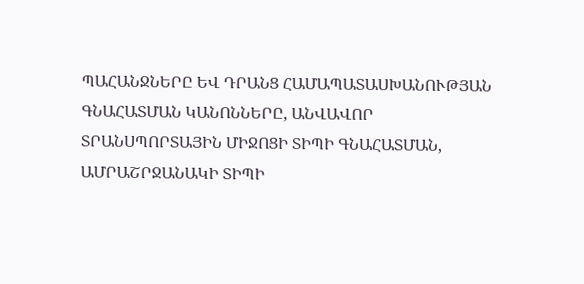ՊԱՀԱՆՋՆԵՐԸ ԵՎ ԴՐԱՆՑ ՀԱՄԱՊԱՏԱՍԽԱՆՈՒԹՅԱՆ ԳՆԱՀԱՏՄԱՆ ԿԱՆՈՆՆԵՐԸ, ԱՆՎԱՎՈՐ ՏՐԱՆՍՊՈՐՏԱՅԻՆ ՄԻՋՈՑԻ ՏԻՊԻ ԳՆԱՀԱՏՄԱՆ, ԱՄՐԱՇՐՋԱՆԱԿԻ ՏԻՊԻ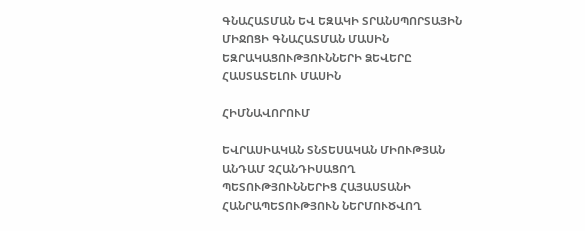ԳՆԱՀԱՏՄԱՆ ԵՎ ԵԶԱԿԻ ՏՐԱՆՍՊՈՐՏԱՅԻՆ ՄԻՋՈՑԻ ԳՆԱՀԱՏՄԱՆ ՄԱՍԻՆ ԵԶՐԱԿԱՑՈՒԹՅՈՒՆՆԵՐԻ ՁԵՎԵՐԸ ՀԱՍՏԱՏԵԼՈՒ ՄԱՍԻՆ

ՀԻՄՆԱՎՈՐՈՒՄ

ԵՎՐԱՍԻԱԿԱՆ ՏՆՏԵՍԱԿԱՆ ՄԻՈՒԹՅԱՆ ԱՆԴԱՄ ՉՀԱՆԴԻՍԱՑՈՂ ՊԵՏՈՒԹՅՈՒՆՆԵՐԻՑ ՀԱՅԱՍՏԱՆԻ ՀԱՆՐԱՊԵՏՈՒԹՅՈՒՆ ՆԵՐՄՈՒԾՎՈՂ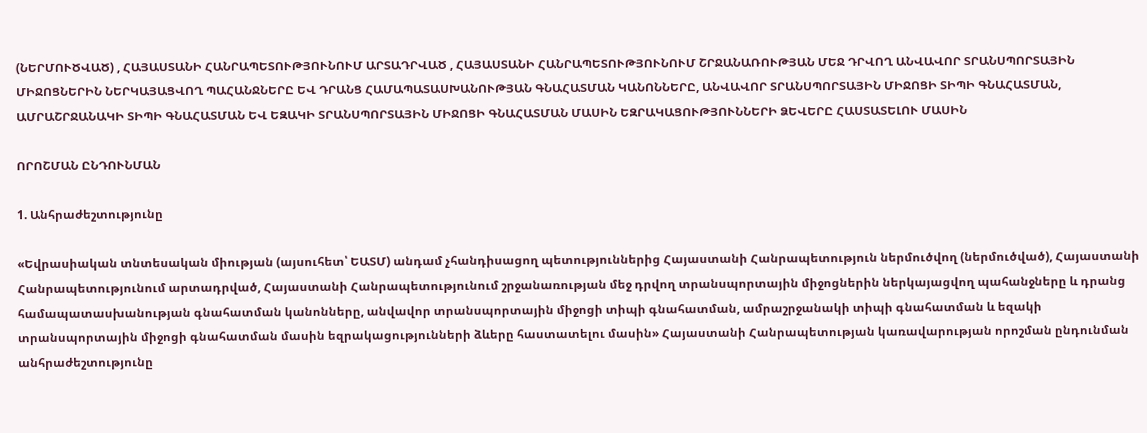(ՆԵՐՄՈՒԾՎԱԾ) , ՀԱՅԱՍՏԱՆԻ ՀԱՆՐԱՊԵՏՈՒԹՅՈՒՆՈՒՄ ԱՐՏԱԴՐՎԱԾ , ՀԱՅԱՍՏԱՆԻ ՀԱՆՐԱՊԵՏՈՒԹՅՈՒՆՈՒՄ ՇՐՋԱՆԱՌՈՒԹՅԱՆ ՄԵՋ ԴՐՎՈՂ ԱՆՎԱՎՈՐ ՏՐԱՆՍՊՈՐՏԱՅԻՆ ՄԻՋՈՑՆԵՐԻՆ ՆԵՐԿԱՅԱՑՎՈՂ ՊԱՀԱՆՋՆԵՐԸ ԵՎ ԴՐԱՆՑ ՀԱՄԱՊԱՏԱՍԽԱՆՈՒԹՅԱՆ ԳՆԱՀԱՏՄԱՆ ԿԱՆՈՆՆԵՐԸ, ԱՆՎԱՎՈՐ ՏՐԱՆՍՊՈՐՏԱՅԻՆ ՄԻՋՈՑԻ ՏԻՊԻ ԳՆԱՀԱՏՄԱՆ, ԱՄՐԱՇՐՋԱՆԱԿԻ ՏԻՊԻ ԳՆԱՀԱՏՄԱՆ ԵՎ ԵԶԱԿԻ ՏՐԱՆՍՊՈՐՏԱՅԻՆ ՄԻՋՈՑԻ ԳՆԱՀԱՏՄԱՆ ՄԱՍԻՆ ԵԶՐԱԿԱՑՈՒԹՅՈՒՆՆԵՐԻ ՁԵՎԵՐԸ ՀԱՍՏԱՏԵԼՈՒ ՄԱՍԻՆ

ՈՐՈՇՄԱՆ ԸՆԴՈՒՆՄԱՆ

1. Անհրաժեշտությունը

«Եվրասիական տնտեսական միության (այսուհետ՝ ԵԱՏՄ) անդամ չհանդիսացող պետություններից Հայաստանի Հանրապետություն ներմուծվող (ներմուծված), Հայաստանի Հանրապետությունում արտադրված, Հայաստանի Հանրապետությունում շրջանառության մեջ դրվող տրանսպորտային միջոցներին ներկայացվող պահանջները և դրանց համապատասխանության գնահատման կանոնները, անվավոր տրանսպորտային միջոցի տիպի գնահատման, ամրաշրջանակի տիպի գնահատման և եզակի տրանսպորտային միջոցի գնահատման մասին եզրակացությունների ձևերը հաստատելու մասին» Հայաստանի Հանրապետության կառավարության որոշման ընդունման անհրաժեշտությունը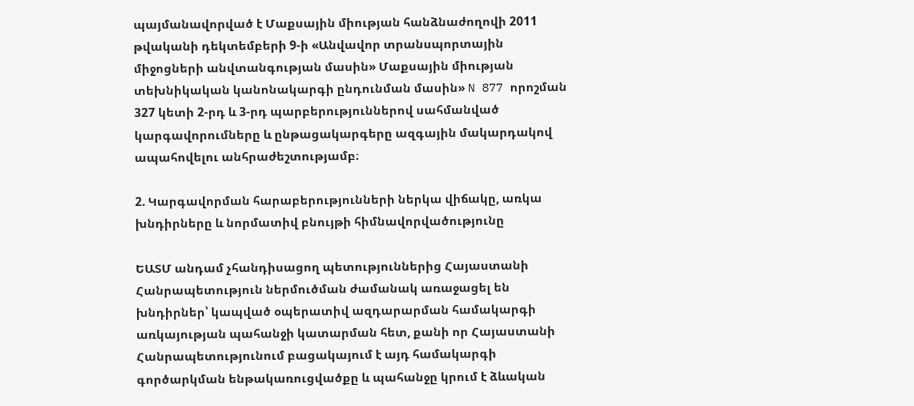պայմանավորված է Մաքսային միության հանձնաժողովի 2011 թվականի դեկտեմբերի 9-ի «Անվավոր տրանսպորտային միջոցների անվտանգության մասին» Մաքսային միության տեխնիկական կանոնակարգի ընդունման մասին» N 877 որոշման 327 կետի 2-րդ և 3-րդ պարբերություններով սահմանված կարգավորումները և ընթացակարգերը ազգային մակարդակով ապահովելու անհրաժեշտությամբ։

2. Կարգավորման հարաբերությունների ներկա վիճակը, առկա խնդիրները և նորմատիվ բնույթի հիմնավորվածությունը

ԵԱՏՄ անդամ չհանդիսացող պետություններից Հայաստանի Հանրապետություն ներմուծման ժամանակ առաջացել են խնդիրներ՝ կապված օպերատիվ ազդարարման համակարգի առկայության պահանջի կատարման հետ, քանի որ Հայաստանի Հանրապետությունում բացակայում է այդ համակարգի գործարկման ենթակառուցվածքը և պահանջը կրում է ձևական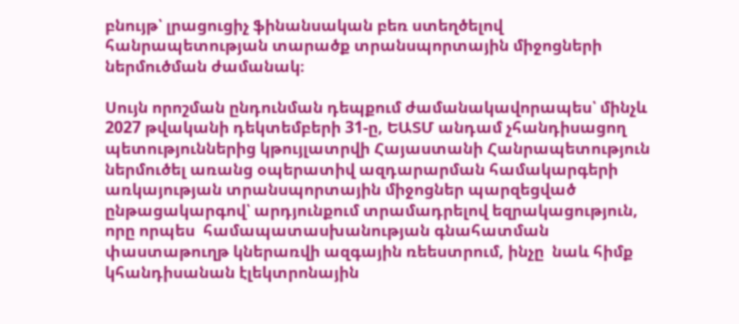բնույթ՝ լրացուցիչ ֆինանսական բեռ ստեղծելով հանրապետության տարածք տրանսպորտային միջոցների ներմուծման ժամանակ։

Սույն որոշման ընդունման դեպքում ժամանակավորապես՝ մինչև 2027 թվականի դեկտեմբերի 31-ը, ԵԱՏՄ անդամ չհանդիսացող պետություններից կթույլատրվի Հայաստանի Հանրապետություն ներմուծել առանց օպերատիվ ազդարարման համակարգերի առկայության տրանսպորտային միջոցներ պարզեցված ընթացակարգով՝ արդյունքում տրամադրելով եզրակացություն, որը որպես  համապատասխանության գնահատման փաստաթուղթ կներառվի ազգային ռեեստրում, ինչը  նաև հիմք կհանդիսանան էլեկտրոնային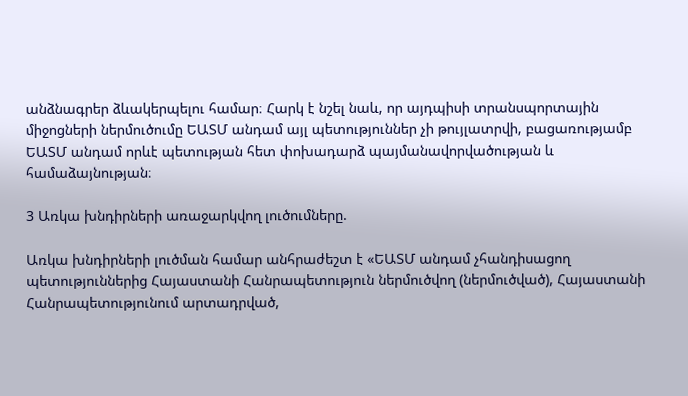անձնագրեր ձևակերպելու համար։ Հարկ է նշել նաև, որ այդպիսի տրանսպորտային միջոցների ներմուծումը ԵԱՏՄ անդամ այլ պետություններ չի թույլատրվի, բացառությամբ ԵԱՏՄ անդամ որևէ պետության հետ փոխադարձ պայմանավորվածության և համաձայնության։

3 Առկա խնդիրների առաջարկվող լուծումները.

Առկա խնդիրների լուծման համար անհրաժեշտ է «ԵԱՏՄ անդամ չհանդիսացող պետություններից Հայաստանի Հանրապետություն ներմուծվող (ներմուծված), Հայաստանի Հանրապետությունում արտադրված,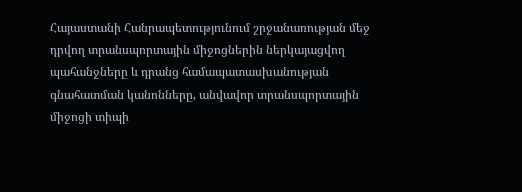Հայաստանի Հանրապետությունում շրջանառության մեջ դրվող տրանսպորտային միջոցներին ներկայացվող պահանջները և դրանց համապատասխանության գնահատման կանոնները, անվավոր տրանսպորտային միջոցի տիպի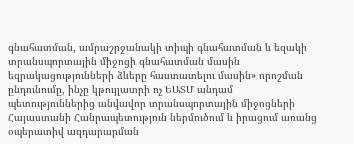գնահատման, ամրաշրջանակի տիպի գնահատման և եզակի տրանսպորտային միջոցի գնահատման մասին եզրակացությունների ձևերը հաստատելու մասին» որոշման ընդունումը, ինչը կթույլատրի ոչ ԵԱՏՄ անդամ պետություններից անվավոր տրանսպորտային միջոցների Հայաստանի Հանրապետություն ներմուծում և իրացում առանց օպերատիվ ազդարարման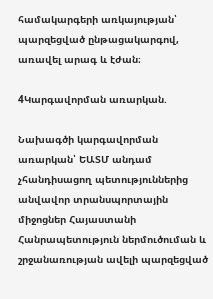համակարգերի առկայության՝ պարզեցված ընթացակարգով, առավել արագ և էժան։

4Կարգավորման առարկան.

Նախագծի կարգավորման առարկան՝ ԵԱՏՄ անդամ չհանդիսացող պետություններից անվավոր տրանսպորտային միջոցներ Հայաստանի Հանրապետություն ներմուծուման և շրջանառության ավելի պարզեցված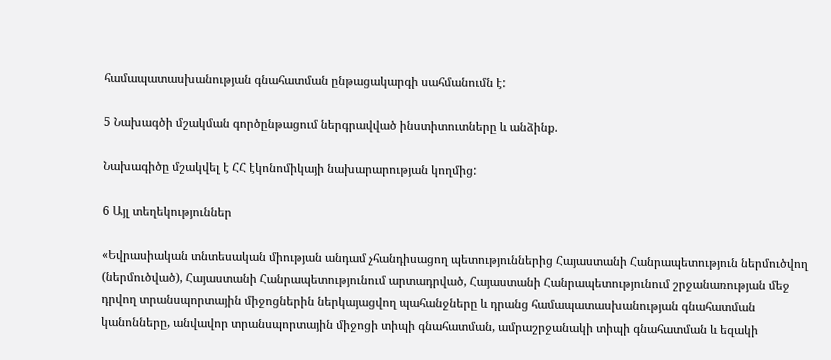համապատասխանության գնահատման ընթացակարգի սահմանումն է:

5 Նախագծի մշակման գործընթացում ներգրավված ինստիտուտները և անձինք.

Նախագիծը մշակվել է ՀՀ էկոնոմիկայի նախարարության կողմից:

6 Այլ տեղեկություններ

«Եվրասիական տնտեսական միության անդամ չհանդիսացող պետություններից Հայաստանի Հանրապետություն ներմուծվող (ներմուծված), Հայաստանի Հանրապետությունում արտադրված, Հայաստանի Հանրապետությունում շրջանառության մեջ դրվող տրանսպորտային միջոցներին ներկայացվող պահանջները և դրանց համապատասխանության գնահատման կանոնները, անվավոր տրանսպորտային միջոցի տիպի գնահատման, ամրաշրջանակի տիպի գնահատման և եզակի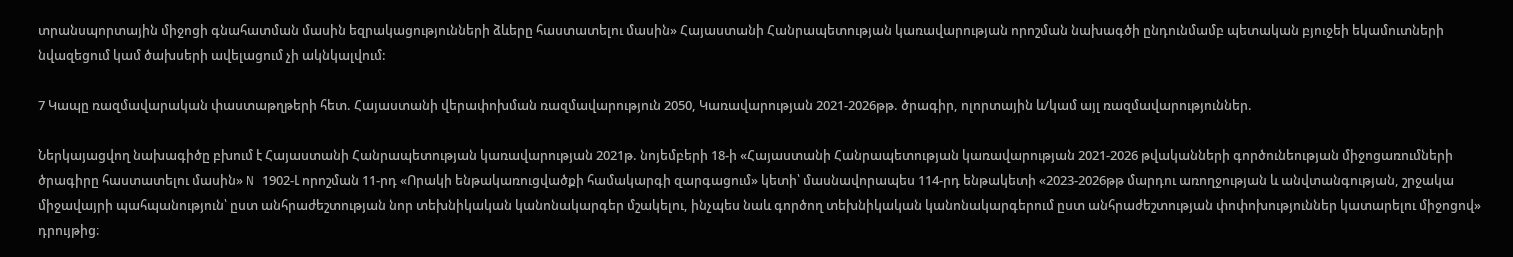տրանսպորտային միջոցի գնահատման մասին եզրակացությունների ձևերը հաստատելու մասին» Հայաստանի Հանրապետության կառավարության որոշման նախագծի ընդունմամբ պետական բյուջեի եկամուտների նվազեցում կամ ծախսերի ավելացում չի ակնկալվում:

7 Կապը ռազմավարական փաստաթղթերի հետ. Հայաստանի վերափոխման ռազմավարություն 2050, Կառավարության 2021-2026թթ. ծրագիր, ոլորտային և/կամ այլ ռազմավարություններ.

Ներկայացվող նախագիծը բխում է Հայաստանի Հանրապետության կառավարության 2021թ. նոյեմբերի 18-ի «Հայաստանի Հանրապետության կառավարության 2021-2026 թվականների գործունեության միջոցառումների ծրագիրը հաստատելու մասին» N 1902-Լ որոշման 11-րդ «Որակի ենթակառուցվածքի համակարգի զարգացում» կետի՝ մասնավորապես 114-րդ ենթակետի «2023-2026թթ մարդու առողջության և անվտանգության, շրջակա միջավայրի պահպանություն՝ ըստ անհրաժեշտության նոր տեխնիկական կանոնակարգեր մշակելու, ինչպես նաև գործող տեխնիկական կանոնակարգերում ըստ անհրաժեշտության փոփոխություններ կատարելու միջոցով»  դրույթից։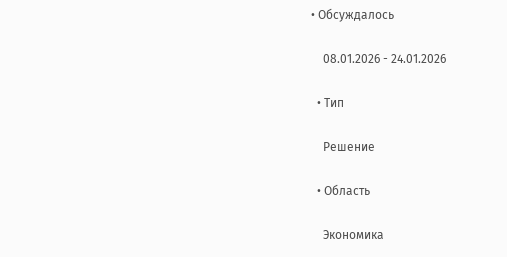• Обсуждалось

    08.01.2026 - 24.01.2026

  • Тип

    Pешение

  • Область

    Экономика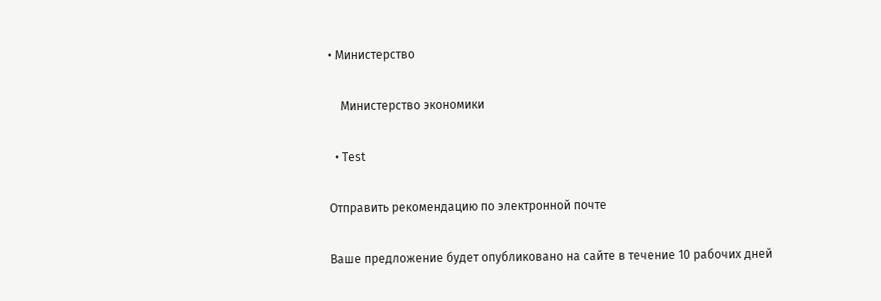• Министерство

    Министерство экономики

  • Test

Отправить рекомендацию по электронной почте

Ваше предложение будет опубликовано на сайте в течение 10 рабочих дней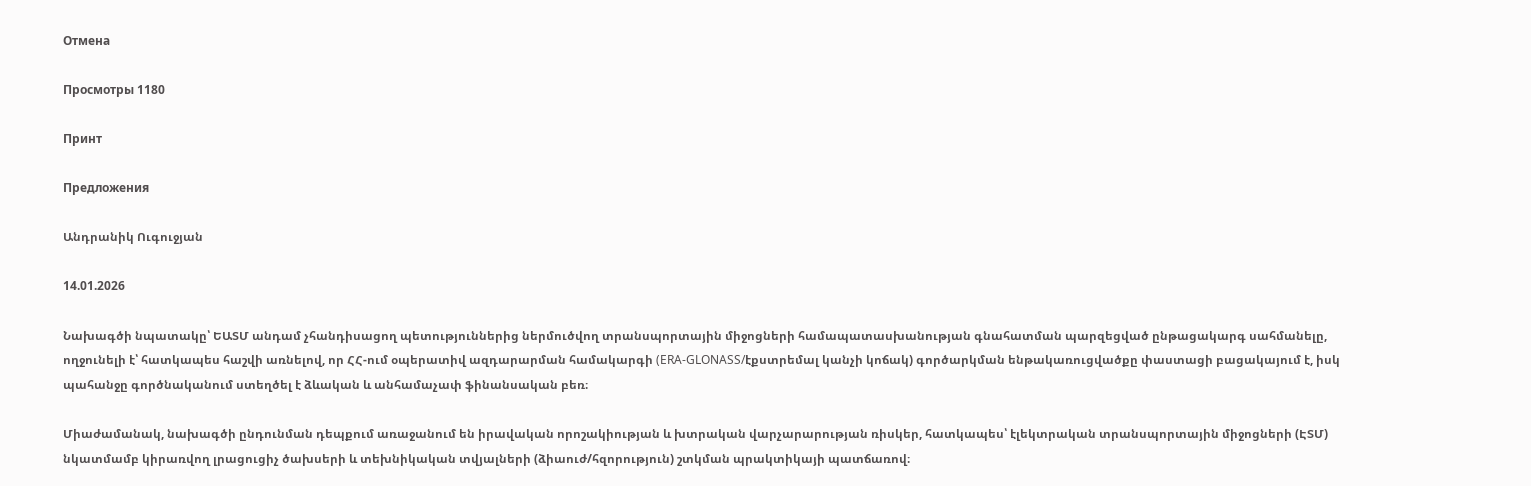Отмена

Просмотры 1180

Принт

Предложения

Անդրանիկ Ուգուջյան

14.01.2026

Նախագծի նպատակը՝ ԵԱՏՄ անդամ չհանդիսացող պետություններից ներմուծվող տրանսպորտային միջոցների համապատասխանության գնահատման պարզեցված ընթացակարգ սահմանելը, ողջունելի է՝ հատկապես հաշվի առնելով, որ ՀՀ-ում օպերատիվ ազդարարման համակարգի (ERA-GLONASS/էքստրեմալ կանչի կոճակ) գործարկման ենթակառուցվածքը փաստացի բացակայում է, իսկ պահանջը գործնականում ստեղծել է ձևական և անհամաչափ ֆինանսական բեռ։

Միաժամանակ, նախագծի ընդունման դեպքում առաջանում են իրավական որոշակիության և խտրական վարչարարության ռիսկեր, հատկապես՝ էլեկտրական տրանսպորտային միջոցների (ԷՏՄ) նկատմամբ կիրառվող լրացուցիչ ծախսերի և տեխնիկական տվյալների (ձիաուժ/հզորություն) շտկման պրակտիկայի պատճառով։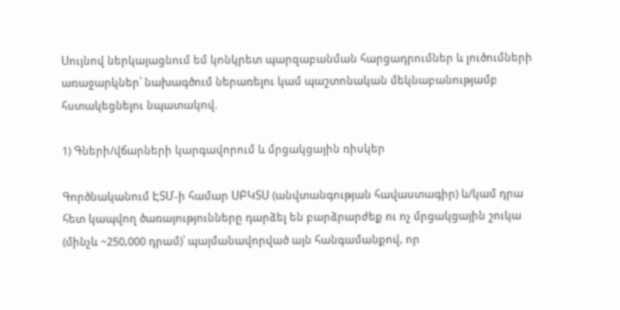Սույնով ներկայացնում եմ կոնկրետ պարզաբանման հարցադրումներ և լուծումների առաջարկներ՝ նախագծում ներառելու կամ պաշտոնական մեկնաբանությամբ հստակեցնելու նպատակով.

1) Գների/վճարների կարգավորում և մրցակցային ռիսկեր

Գործնականում ԷՏՄ-ի համար ՍԲԿՏՍ (անվտանգության հավաստագիր) և/կամ դրա հետ կապվող ծառայությունները դարձել են բարձրարժեք ու ոչ մրցակցային շուկա (մինչև ~250,000 դրամ)՝ պայմանավորված այն հանգամանքով, որ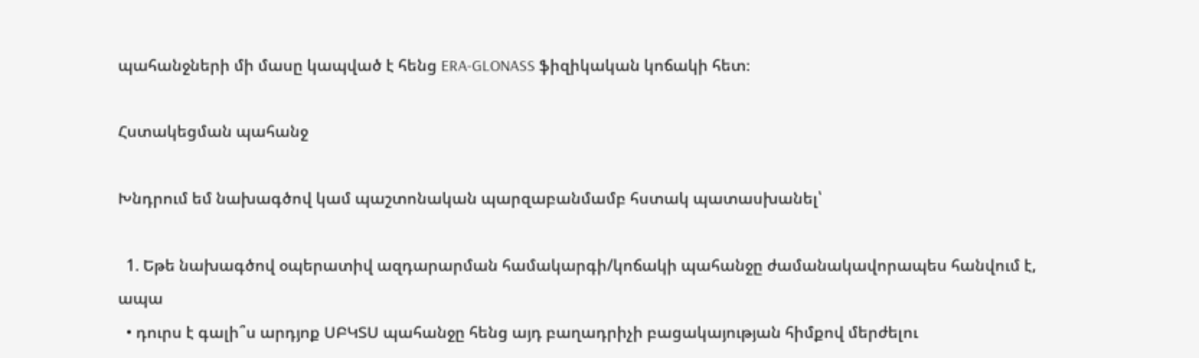պահանջների մի մասը կապված է հենց ERA-GLONASS ֆիզիկական կոճակի հետ։

Հստակեցման պահանջ

Խնդրում եմ նախագծով կամ պաշտոնական պարզաբանմամբ հստակ պատասխանել՝

  1. Եթե նախագծով օպերատիվ ազդարարման համակարգի/կոճակի պահանջը ժամանակավորապես հանվում է, ապա
  • դուրս է գալի՞ս արդյոք ՍԲԿՏՍ պահանջը հենց այդ բաղադրիչի բացակայության հիմքով մերժելու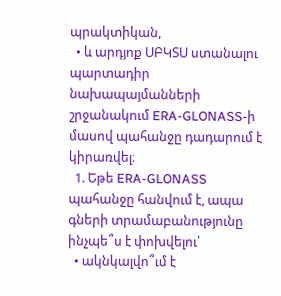պրակտիկան,
  • և արդյոք ՍԲԿՏՍ ստանալու պարտադիր նախապայմանների շրջանակում ERA-GLONASS-ի մասով պահանջը դադարում է կիրառվել։
  1. Եթե ERA-GLONASS պահանջը հանվում է, ապա գների տրամաբանությունը ինչպե՞ս է փոխվելու՝
  • ակնկալվո՞ւմ է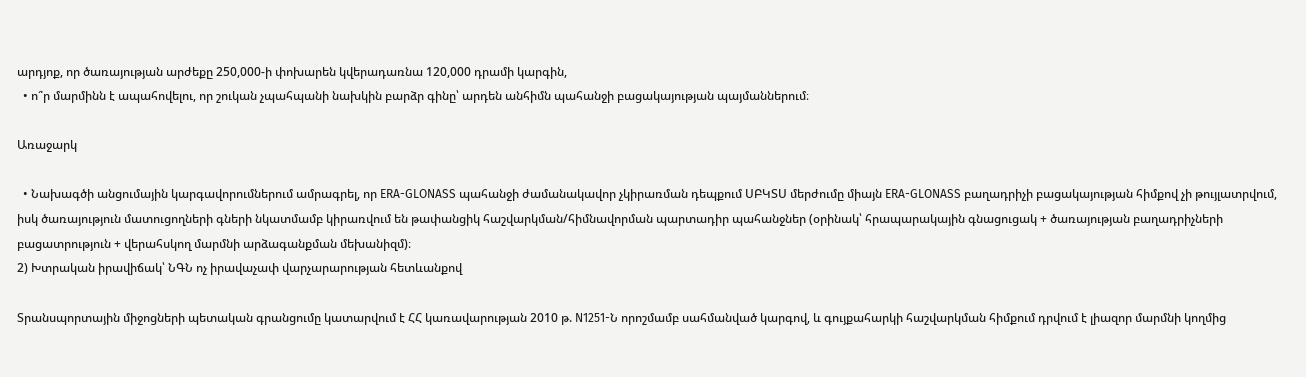արդյոք, որ ծառայության արժեքը 250,000-ի փոխարեն կվերադառնա 120,000 դրամի կարգին,
  • ո՞ր մարմինն է ապահովելու, որ շուկան չպահպանի նախկին բարձր գինը՝ արդեն անհիմն պահանջի բացակայության պայմաններում։

Առաջարկ

  • Նախագծի անցումային կարգավորումներում ամրագրել, որ ERA-GLONASS պահանջի ժամանակավոր չկիրառման դեպքում ՍԲԿՏՍ մերժումը միայն ERA-GLONASS բաղադրիչի բացակայության հիմքով չի թույլատրվում, իսկ ծառայություն մատուցողների գների նկատմամբ կիրառվում են թափանցիկ հաշվարկման/հիմնավորման պարտադիր պահանջներ (օրինակ՝ հրապարակային գնացուցակ + ծառայության բաղադրիչների բացատրություն + վերահսկող մարմնի արձագանքման մեխանիզմ)։
2) Խտրական իրավիճակ՝ ՆԳՆ ոչ իրավաչափ վարչարարության հետևանքով

Տրանսպորտային միջոցների պետական գրանցումը կատարվում է ՀՀ կառավարության 2010 թ. N1251-Ն որոշմամբ սահմանված կարգով, և գույքահարկի հաշվարկման հիմքում դրվում է լիազոր մարմնի կողմից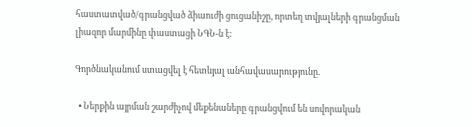հաստատված/գրանցված ձիաուժի ցուցանիշը, որտեղ տվյալների գրանցման լիազոր մարմինը փաստացի ՆԳՆ-ն է։

Գործնականում ստացվել է հետևյալ անհավասարությունը.

  • Ներքին այրման շարժիչով մեքենաները գրանցվում են սովորական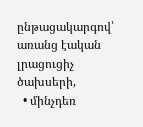ընթացակարգով՝ առանց էական լրացուցիչ ծախսերի,
  • մինչդեռ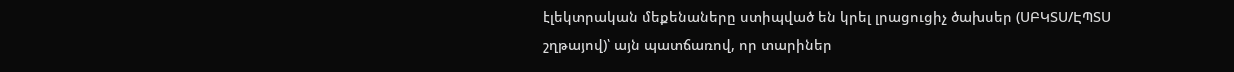էլեկտրական մեքենաները ստիպված են կրել լրացուցիչ ծախսեր (ՍԲԿՏՍ/ԷՊՏՍ շղթայով)՝ այն պատճառով, որ տարիներ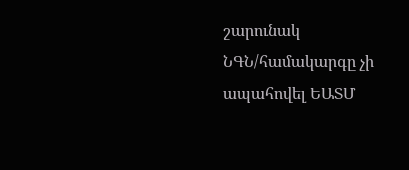շարունակ ՆԳՆ/համակարգը չի ապահովել ԵԱՏՄ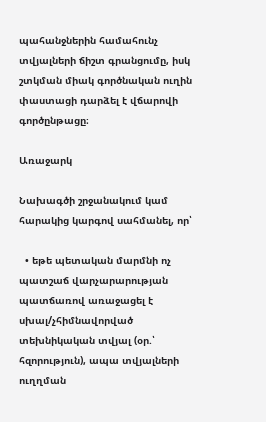պահանջներին համահունչ տվյալների ճիշտ գրանցումը, իսկ շտկման միակ գործնական ուղին փաստացի դարձել է վճարովի գործընթացը։

Առաջարկ

Նախագծի շրջանակում կամ հարակից կարգով սահմանել, որ՝

  • եթե պետական մարմնի ոչ պատշաճ վարչարարության պատճառով առաջացել է սխալ/չհիմնավորված տեխնիկական տվյալ (օր.՝ հզորություն), ապա տվյալների ուղղման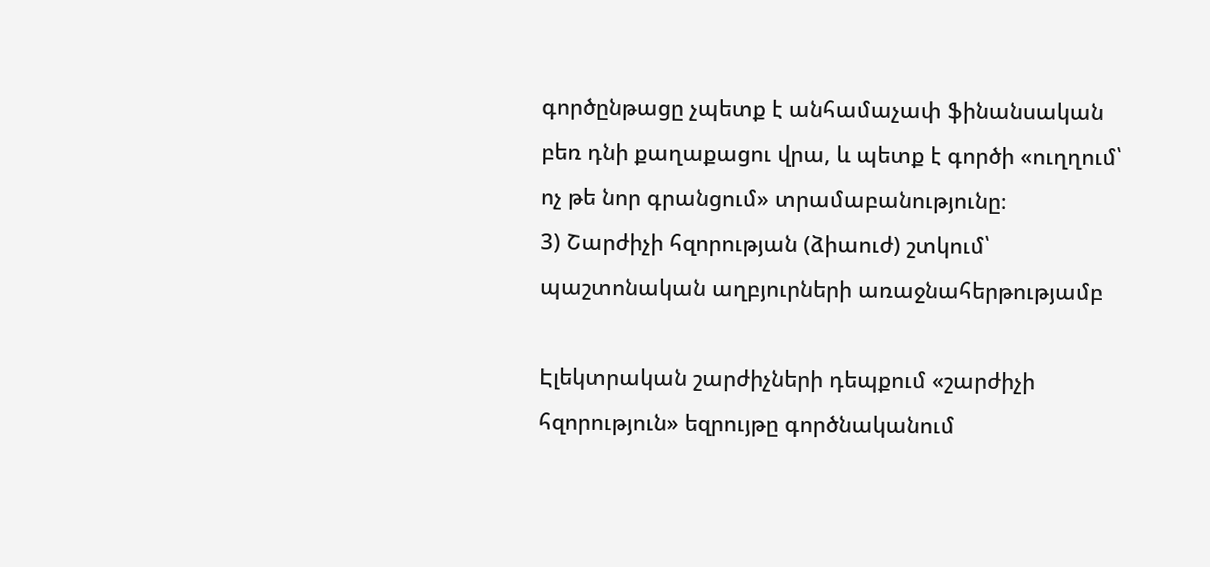գործընթացը չպետք է անհամաչափ ֆինանսական բեռ դնի քաղաքացու վրա, և պետք է գործի «ուղղում՝ ոչ թե նոր գրանցում» տրամաբանությունը։
3) Շարժիչի հզորության (ձիաուժ) շտկում՝ պաշտոնական աղբյուրների առաջնահերթությամբ

Էլեկտրական շարժիչների դեպքում «շարժիչի հզորություն» եզրույթը գործնականում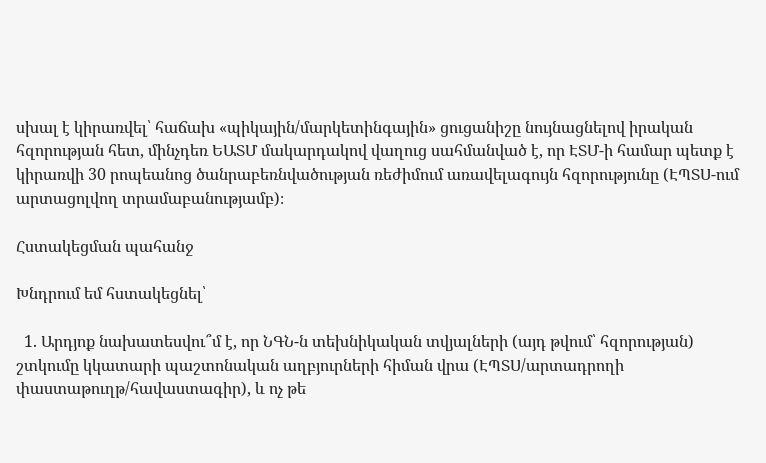սխալ է կիրառվել՝ հաճախ «պիկային/մարկետինգային» ցուցանիշը նույնացնելով իրական հզորության հետ, մինչդեռ ԵԱՏՄ մակարդակով վաղուց սահմանված է, որ ԷՏՄ-ի համար պետք է կիրառվի 30 րոպեանոց ծանրաբեռնվածության ռեժիմում առավելագույն հզորությունը (ԷՊՏՍ-ում արտացոլվող տրամաբանությամբ)։

Հստակեցման պահանջ

Խնդրում եմ հստակեցնել՝

  1. Արդյոք նախատեսվու՞մ է, որ ՆԳՆ-ն տեխնիկական տվյալների (այդ թվում՝ հզորության) շտկումը կկատարի պաշտոնական աղբյուրների հիման վրա (ԷՊՏՍ/արտադրողի փաստաթուղթ/հավաստագիր), և ոչ թե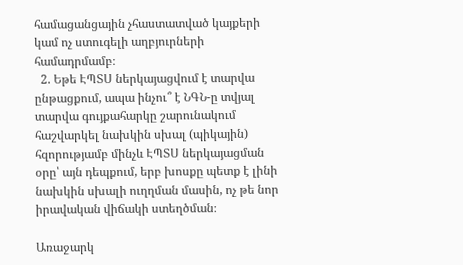համացանցային չհաստատված կայքերի կամ ոչ ստուգելի աղբյուրների համադրմամբ։
  2. Եթե ԷՊՏՍ ներկայացվում է տարվա ընթացքում, ապա ինչու՞ է ՆԳՆ-ը տվյալ տարվա գույքահարկը շարունակում հաշվարկել նախկին սխալ (պիկային) հզորությամբ մինչև ԷՊՏՍ ներկայացման օրը՝ այն դեպքում, երբ խոսքը պետք է լինի նախկին սխալի ուղղման մասին, ոչ թե նոր իրավական վիճակի ստեղծման։

Առաջարկ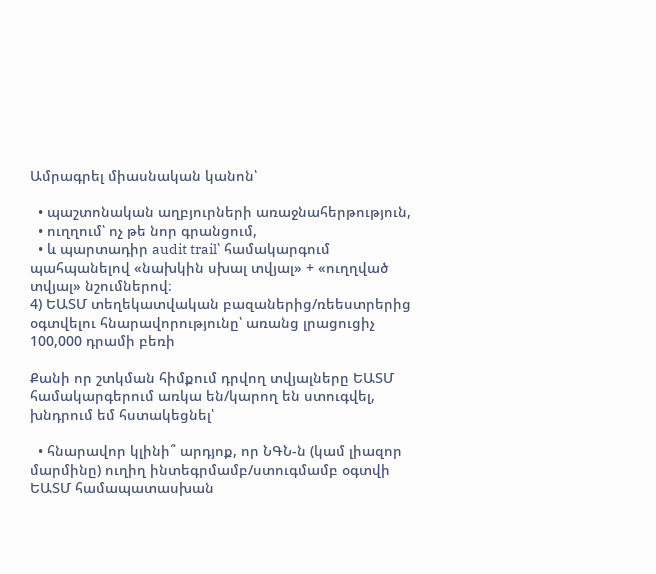Ամրագրել միասնական կանոն՝

  • պաշտոնական աղբյուրների առաջնահերթություն,
  • ուղղում՝ ոչ թե նոր գրանցում,
  • և պարտադիր audit trail՝ համակարգում պահպանելով «նախկին սխալ տվյալ» + «ուղղված տվյալ» նշումներով։
4) ԵԱՏՄ տեղեկատվական բազաներից/ռեեստրերից օգտվելու հնարավորությունը՝ առանց լրացուցիչ 100,000 դրամի բեռի

Քանի որ շտկման հիմքում դրվող տվյալները ԵԱՏՄ համակարգերում առկա են/կարող են ստուգվել, խնդրում եմ հստակեցնել՝

  • հնարավոր կլինի՞ արդյոք, որ ՆԳՆ-ն (կամ լիազոր մարմինը) ուղիղ ինտեգրմամբ/ստուգմամբ օգտվի ԵԱՏՄ համապատասխան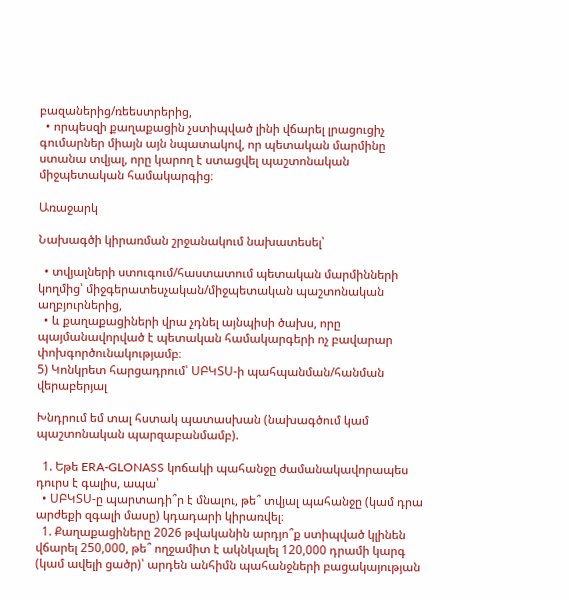բազաներից/ռեեստրերից,
  • որպեսզի քաղաքացին չստիպված լինի վճարել լրացուցիչ գումարներ միայն այն նպատակով, որ պետական մարմինը ստանա տվյալ, որը կարող է ստացվել պաշտոնական միջպետական համակարգից։

Առաջարկ

Նախագծի կիրառման շրջանակում նախատեսել՝

  • տվյալների ստուգում/հաստատում պետական մարմինների կողմից՝ միջգերատեսչական/միջպետական պաշտոնական աղբյուրներից,
  • և քաղաքացիների վրա չդնել այնպիսի ծախս, որը պայմանավորված է պետական համակարգերի ոչ բավարար փոխգործունակությամբ։
5) Կոնկրետ հարցադրում՝ ՍԲԿՏՍ-ի պահպանման/հանման վերաբերյալ

Խնդրում եմ տալ հստակ պատասխան (նախագծում կամ պաշտոնական պարզաբանմամբ).

  1. Եթե ERA-GLONASS կոճակի պահանջը ժամանակավորապես դուրս է գալիս, ապա՝
  • ՍԲԿՏՍ-ը պարտադի՞ր է մնալու, թե՞ տվյալ պահանջը (կամ դրա արժեքի զգալի մասը) կդադարի կիրառվել։
  1. Քաղաքացիները 2026 թվականին արդյո՞ք ստիպված կլինեն վճարել 250,000, թե՞ ողջամիտ է ակնկալել 120,000 դրամի կարգ (կամ ավելի ցածր)՝ արդեն անհիմն պահանջների բացակայության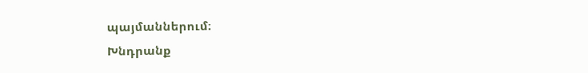պայմաններում։
Խնդրանք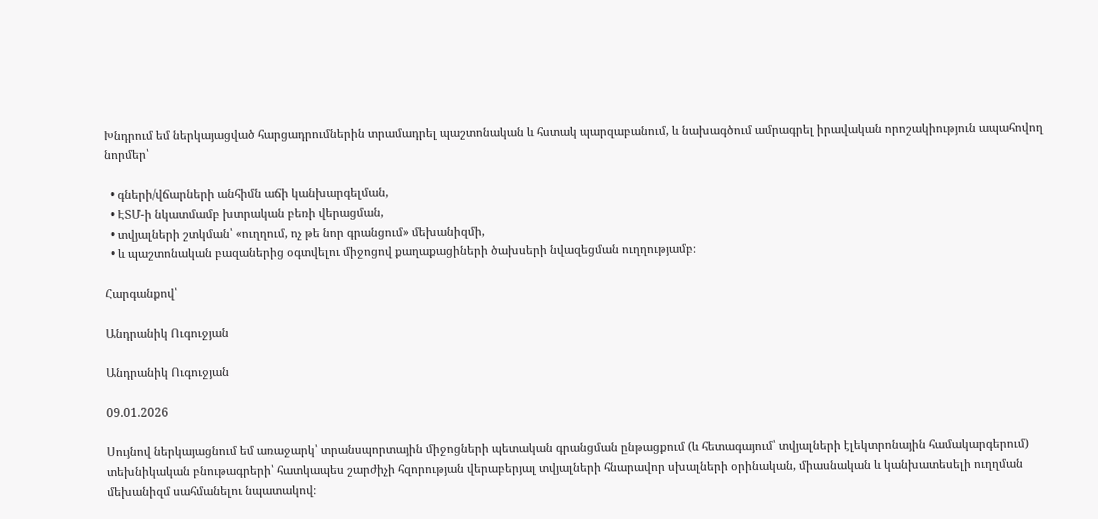Խնդրում եմ ներկայացված հարցադրումներին տրամադրել պաշտոնական և հստակ պարզաբանում, և նախագծում ամրագրել իրավական որոշակիություն ապահովող նորմեր՝

  • գների/վճարների անհիմն աճի կանխարգելման,
  • ԷՏՄ-ի նկատմամբ խտրական բեռի վերացման,
  • տվյալների շտկման՝ «ուղղում, ոչ թե նոր գրանցում» մեխանիզմի,
  • և պաշտոնական բազաներից օգտվելու միջոցով քաղաքացիների ծախսերի նվազեցման ուղղությամբ։

Հարգանքով՝

Անդրանիկ Ուգուջյան

Անդրանիկ Ուգուջյան

09.01.2026

Սույնով ներկայացնում եմ առաջարկ՝ տրանսպորտային միջոցների պետական գրանցման ընթացքում (և հետագայում՝ տվյալների էլեկտրոնային համակարգերում) տեխնիկական բնութագրերի՝ հատկապես շարժիչի հզորության վերաբերյալ տվյալների հնարավոր սխալների օրինական, միասնական և կանխատեսելի ուղղման մեխանիզմ սահմանելու նպատակով։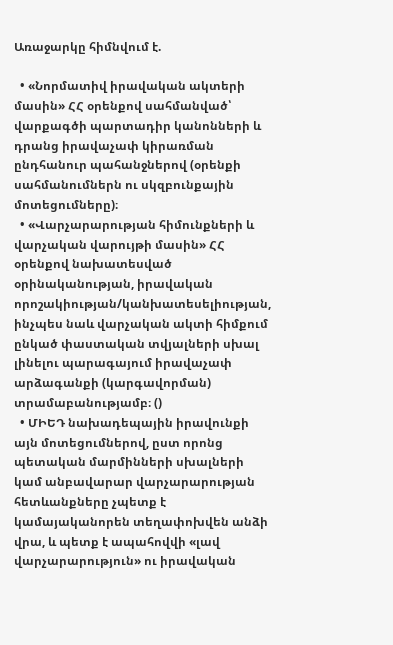Առաջարկը հիմնվում է.

  • «Նորմատիվ իրավական ակտերի մասին» ՀՀ օրենքով սահմանված՝ վարքագծի պարտադիր կանոնների և դրանց իրավաչափ կիրառման ընդհանուր պահանջներով (օրենքի սահմանումներն ու սկզբունքային մոտեցումները)։
  • «Վարչարարության հիմունքների և վարչական վարույթի մասին» ՀՀ օրենքով նախատեսված օրինականության, իրավական որոշակիության/կանխատեսելիության, ինչպես նաև վարչական ակտի հիմքում ընկած փաստական տվյալների սխալ լինելու պարագայում իրավաչափ արձագանքի (կարգավորման) տրամաբանությամբ։ ()
  • ՄԻԵԴ նախադեպային իրավունքի այն մոտեցումներով, ըստ որոնց պետական մարմինների սխալների կամ անբավարար վարչարարության հետևանքները չպետք է կամայականորեն տեղափոխվեն անձի վրա, և պետք է ապահովվի «լավ վարչարարություն» ու իրավական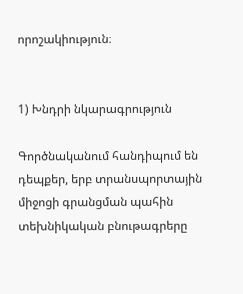որոշակիություն։


1) Խնդրի նկարագրություն

Գործնականում հանդիպում են դեպքեր, երբ տրանսպորտային միջոցի գրանցման պահին տեխնիկական բնութագրերը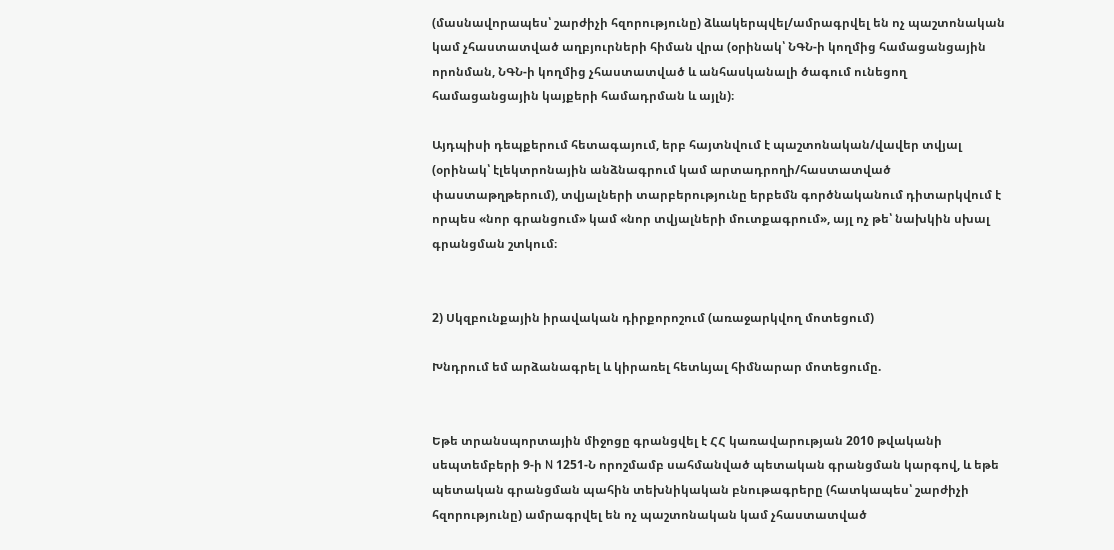(մասնավորապես՝ շարժիչի հզորությունը) ձևակերպվել/ամրագրվել են ոչ պաշտոնական կամ չհաստատված աղբյուրների հիման վրա (օրինակ՝ ՆԳՆ-ի կողմից համացանցային որոնման, ՆԳՆ-ի կողմից չհաստատված և անհասկանալի ծագում ունեցող համացանցային կայքերի համադրման և այլն)։

Այդպիսի դեպքերում հետագայում, երբ հայտնվում է պաշտոնական/վավեր տվյալ (օրինակ՝ էլեկտրոնային անձնագրում կամ արտադրողի/հաստատված փաստաթղթերում), տվյալների տարբերությունը երբեմն գործնականում դիտարկվում է որպես «նոր գրանցում» կամ «նոր տվյալների մուտքագրում», այլ ոչ թե՝ նախկին սխալ գրանցման շտկում։


2) Սկզբունքային իրավական դիրքորոշում (առաջարկվող մոտեցում)

Խնդրում եմ արձանագրել և կիրառել հետևյալ հիմնարար մոտեցումը.


Եթե տրանսպորտային միջոցը գրանցվել է ՀՀ կառավարության 2010 թվականի սեպտեմբերի 9-ի N 1251-Ն որոշմամբ սահմանված պետական գրանցման կարգով, և եթե պետական գրանցման պահին տեխնիկական բնութագրերը (հատկապես՝ շարժիչի հզորությունը) ամրագրվել են ոչ պաշտոնական կամ չհաստատված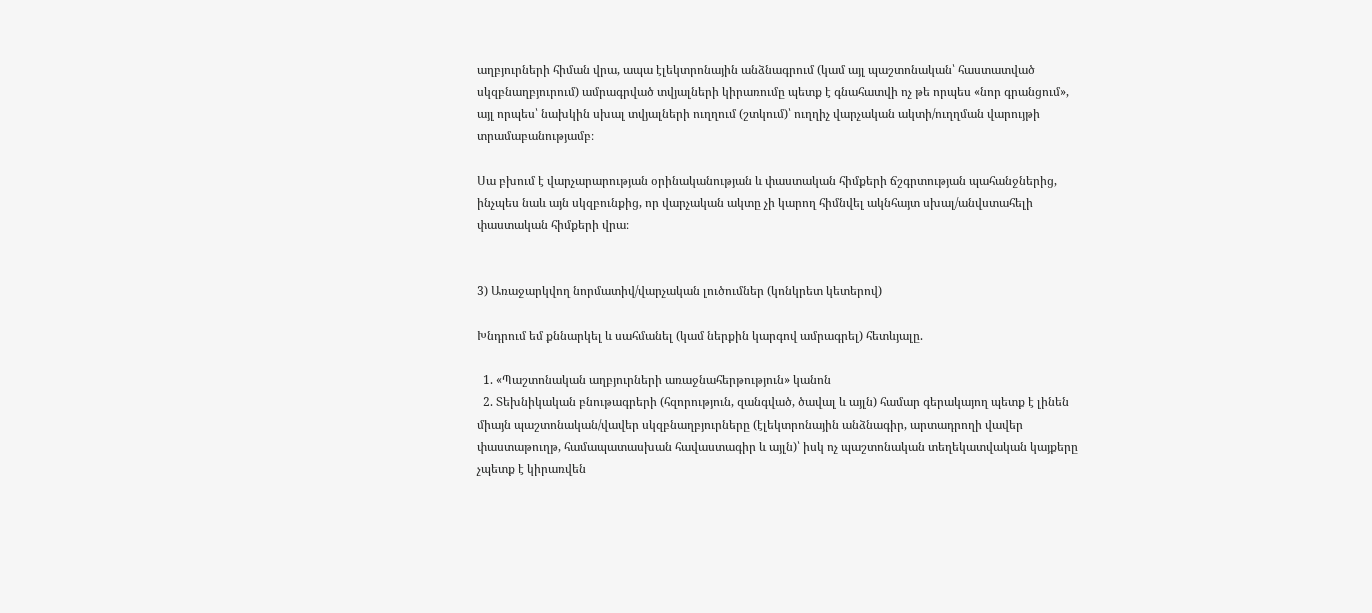աղբյուրների հիման վրա, ապա էլեկտրոնային անձնագրում (կամ այլ պաշտոնական՝ հաստատված սկզբնաղբյուրում) ամրագրված տվյալների կիրառումը պետք է գնահատվի ոչ թե որպես «նոր գրանցում», այլ որպես՝ նախկին սխալ տվյալների ուղղում (շտկում)՝ ուղղիչ վարչական ակտի/ուղղման վարույթի տրամաբանությամբ։

Սա բխում է վարչարարության օրինականության և փաստական հիմքերի ճշգրտության պահանջներից, ինչպես նաև այն սկզբունքից, որ վարչական ակտը չի կարող հիմնվել ակնհայտ սխալ/անվստահելի փաստական հիմքերի վրա։


3) Առաջարկվող նորմատիվ/վարչական լուծումներ (կոնկրետ կետերով)

Խնդրում եմ քննարկել և սահմանել (կամ ներքին կարգով ամրագրել) հետևյալը.

  1. «Պաշտոնական աղբյուրների առաջնահերթություն» կանոն
  2. Տեխնիկական բնութագրերի (հզորություն, զանգված, ծավալ և այլն) համար գերակայող պետք է լինեն միայն պաշտոնական/վավեր սկզբնաղբյուրները (էլեկտրոնային անձնագիր, արտադրողի վավեր փաստաթուղթ, համապատասխան հավաստագիր և այլն)՝ իսկ ոչ պաշտոնական տեղեկատվական կայքերը չպետք է կիրառվեն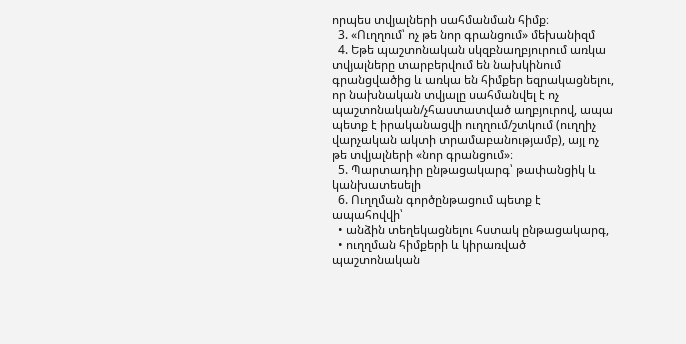որպես տվյալների սահմանման հիմք։
  3. «Ուղղում՝ ոչ թե նոր գրանցում» մեխանիզմ
  4. Եթե պաշտոնական սկզբնաղբյուրում առկա տվյալները տարբերվում են նախկինում գրանցվածից և առկա են հիմքեր եզրակացնելու, որ նախնական տվյալը սահմանվել է ոչ պաշտոնական/չհաստատված աղբյուրով, ապա պետք է իրականացվի ուղղում/շտկում (ուղղիչ վարչական ակտի տրամաբանությամբ), այլ ոչ թե տվյալների «նոր գրանցում»։
  5. Պարտադիր ընթացակարգ՝ թափանցիկ և կանխատեսելի
  6. Ուղղման գործընթացում պետք է ապահովվի՝
  • անձին տեղեկացնելու հստակ ընթացակարգ,
  • ուղղման հիմքերի և կիրառված պաշտոնական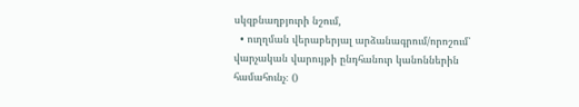սկզբնաղբյուրի նշում,
  • ուղղման վերաբերյալ արձանագրում/որոշում՝ վարչական վարույթի ընդհանուր կանոններին համահունչ։ ()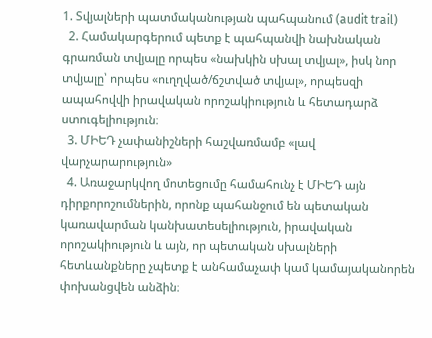1. Տվյալների պատմականության պահպանում (audit trail)
  2. Համակարգերում պետք է պահպանվի նախնական գրառման տվյալը որպես «նախկին սխալ տվյալ», իսկ նոր տվյալը՝ որպես «ուղղված/ճշտված տվյալ», որպեսզի ապահովվի իրավական որոշակիություն և հետադարձ ստուգելիություն։
  3. ՄԻԵԴ չափանիշների հաշվառմամբ «լավ վարչարարություն»
  4. Առաջարկվող մոտեցումը համահունչ է ՄԻԵԴ այն դիրքորոշումներին, որոնք պահանջում են պետական կառավարման կանխատեսելիություն, իրավական որոշակիություն և այն, որ պետական սխալների հետևանքները չպետք է անհամաչափ կամ կամայականորեն փոխանցվեն անձին։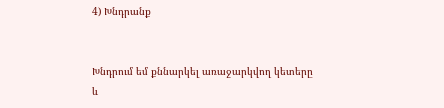4) Խնդրանք


Խնդրում եմ քննարկել առաջարկվող կետերը և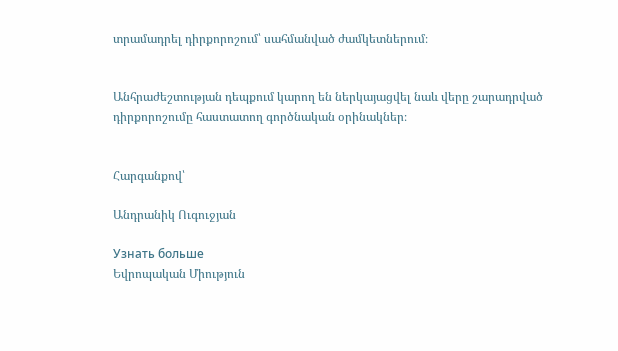տրամադրել դիրքորոշում՝ սահմանված ժամկետներում։


Անհրաժեշտության դեպքում կարող են ներկայացվել նաև վերը շարադրված դիրքորոշումը հաստատող գործնական օրինակներ։


Հարգանքով՝

Անդրանիկ Ուգուջյան

Узнать больше
Եվրոպական Միություն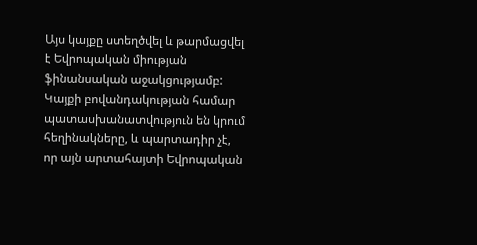Այս կայքը ստեղծվել և թարմացվել է Եվրոպական միության ֆինանսական աջակցությամբ: Կայքի բովանդակության համար պատասխանատվություն են կրում հեղինակները, և պարտադիր չէ, որ այն արտահայտի Եվրոպական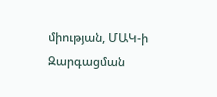միության, ՄԱԿ-ի Զարգացման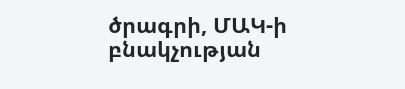ծրագրի, ՄԱԿ-ի բնակչության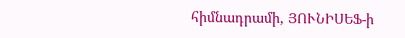հիմնադրամի, ՅՈՒՆԻՍԵՖ-ի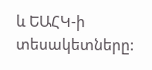և ԵԱՀԿ-ի տեսակետները: